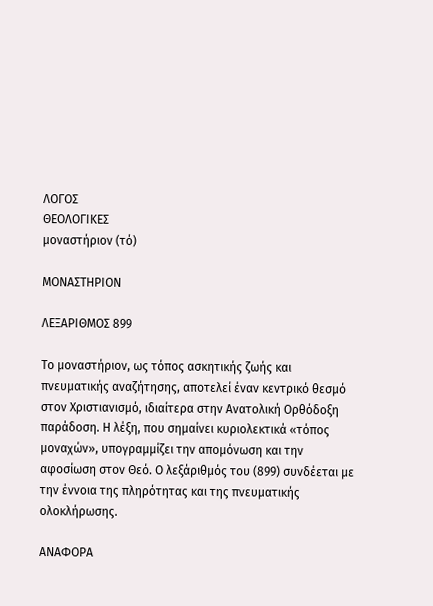ΛΟΓΟΣ
ΘΕΟΛΟΓΙΚΕΣ
μοναστήριον (τό)

ΜΟΝΑΣΤΗΡΙΟΝ

ΛΕΞΑΡΙΘΜΟΣ 899

Το μοναστήριον, ως τόπος ασκητικής ζωής και πνευματικής αναζήτησης, αποτελεί έναν κεντρικό θεσμό στον Χριστιανισμό, ιδιαίτερα στην Ανατολική Ορθόδοξη παράδοση. Η λέξη, που σημαίνει κυριολεκτικά «τόπος μοναχών», υπογραμμίζει την απομόνωση και την αφοσίωση στον Θεό. Ο λεξάριθμός του (899) συνδέεται με την έννοια της πληρότητας και της πνευματικής ολοκλήρωσης.

ΑΝΑΦΟΡΑ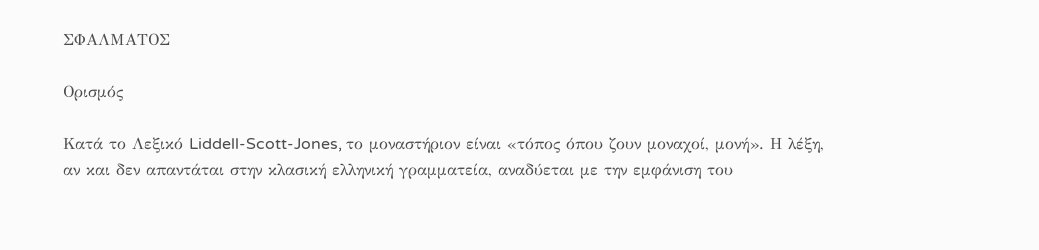ΣΦΑΛΜΑΤΟΣ

Ορισμός

Κατά το Λεξικό Liddell-Scott-Jones, το μοναστήριον είναι «τόπος όπου ζουν μοναχοί, μονή». Η λέξη, αν και δεν απαντάται στην κλασική ελληνική γραμματεία, αναδύεται με την εμφάνιση του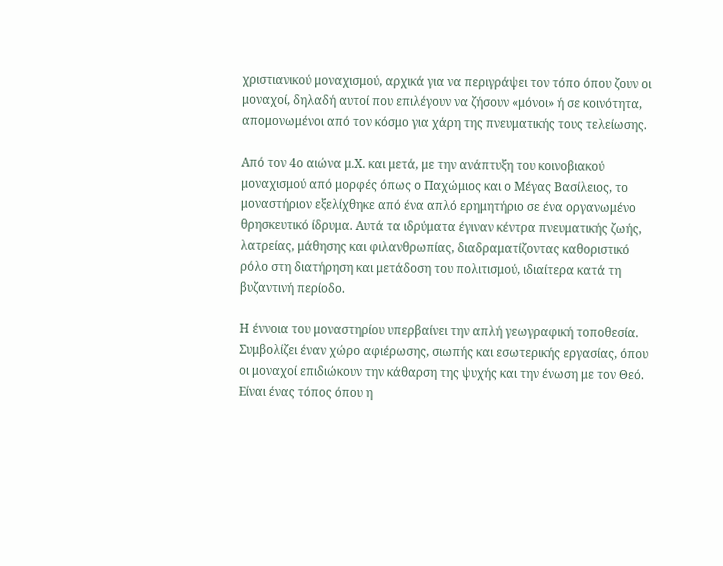χριστιανικού μοναχισμού, αρχικά για να περιγράψει τον τόπο όπου ζουν οι μοναχοί, δηλαδή αυτοί που επιλέγουν να ζήσουν «μόνοι» ή σε κοινότητα, απομονωμένοι από τον κόσμο για χάρη της πνευματικής τους τελείωσης.

Από τον 4ο αιώνα μ.Χ. και μετά, με την ανάπτυξη του κοινοβιακού μοναχισμού από μορφές όπως ο Παχώμιος και ο Μέγας Βασίλειος, το μοναστήριον εξελίχθηκε από ένα απλό ερημητήριο σε ένα οργανωμένο θρησκευτικό ίδρυμα. Αυτά τα ιδρύματα έγιναν κέντρα πνευματικής ζωής, λατρείας, μάθησης και φιλανθρωπίας, διαδραματίζοντας καθοριστικό ρόλο στη διατήρηση και μετάδοση του πολιτισμού, ιδιαίτερα κατά τη βυζαντινή περίοδο.

Η έννοια του μοναστηρίου υπερβαίνει την απλή γεωγραφική τοποθεσία. Συμβολίζει έναν χώρο αφιέρωσης, σιωπής και εσωτερικής εργασίας, όπου οι μοναχοί επιδιώκουν την κάθαρση της ψυχής και την ένωση με τον Θεό. Είναι ένας τόπος όπου η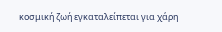κοσμική ζωή εγκαταλείπεται για χάρη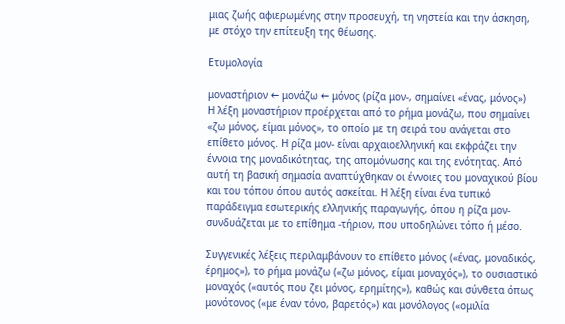μιας ζωής αφιερωμένης στην προσευχή, τη νηστεία και την άσκηση, με στόχο την επίτευξη της θέωσης.

Ετυμολογία

μοναστήριον ← μονάζω ← μόνος (ρίζα μον-, σημαίνει «ένας, μόνος»)
Η λέξη μοναστήριον προέρχεται από το ρήμα μονάζω, που σημαίνει «ζω μόνος, είμαι μόνος», το οποίο με τη σειρά του ανάγεται στο επίθετο μόνος. Η ρίζα μον- είναι αρχαιοελληνική και εκφράζει την έννοια της μοναδικότητας, της απομόνωσης και της ενότητας. Από αυτή τη βασική σημασία αναπτύχθηκαν οι έννοιες του μοναχικού βίου και του τόπου όπου αυτός ασκείται. Η λέξη είναι ένα τυπικό παράδειγμα εσωτερικής ελληνικής παραγωγής, όπου η ρίζα μον- συνδυάζεται με το επίθημα -τήριον, που υποδηλώνει τόπο ή μέσο.

Συγγενικές λέξεις περιλαμβάνουν το επίθετο μόνος («ένας, μοναδικός, έρημος»), το ρήμα μονάζω («ζω μόνος, είμαι μοναχός»), το ουσιαστικό μοναχός («αυτός που ζει μόνος, ερημίτης»), καθώς και σύνθετα όπως μονότονος («με έναν τόνο, βαρετός») και μονόλογος («ομιλία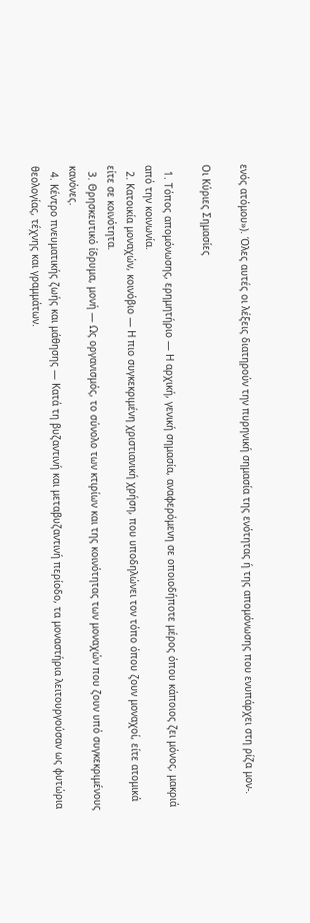ενός ατόμου»). Όλες αυτές οι λέξεις διατηρούν την πυρηνική σημασία της ενότητας ή της απομόνωσης που ενυπάρχει στη ρίζα μον-.

Οι Κύριες Σημασίες

  1. Τόπος απομόνωσης, ερημητήριο — Η αρχική, γενική σημασία, αναφερόμενη σε οποιοδήποτε μέρος όπου κάποιος ζει μόνος, μακριά από την κοινωνία.
  2. Κατοικία μοναχών, κοινόβιο — Η πιο συγκεκριμένη χριστιανική χρήση, που υποδηλώνει τον τόπο όπου ζουν μοναχοί, είτε ατομικά είτε σε κοινότητα.
  3. Θρησκευτικό ίδρυμα, μονή — Ως οργανισμός, το σύνολο των κτιρίων και της κοινότητας των μοναχών που ζουν υπό συγκεκριμένους κανόνες.
  4. Κέντρο πνευματικής ζωής και μάθησης — Κατά τη βυζαντινή και μεταβυζαντινή περίοδο, τα μοναστήρια λειτουργούσαν ως φυτώρια θεολογίας, τέχνης και γραμμάτων.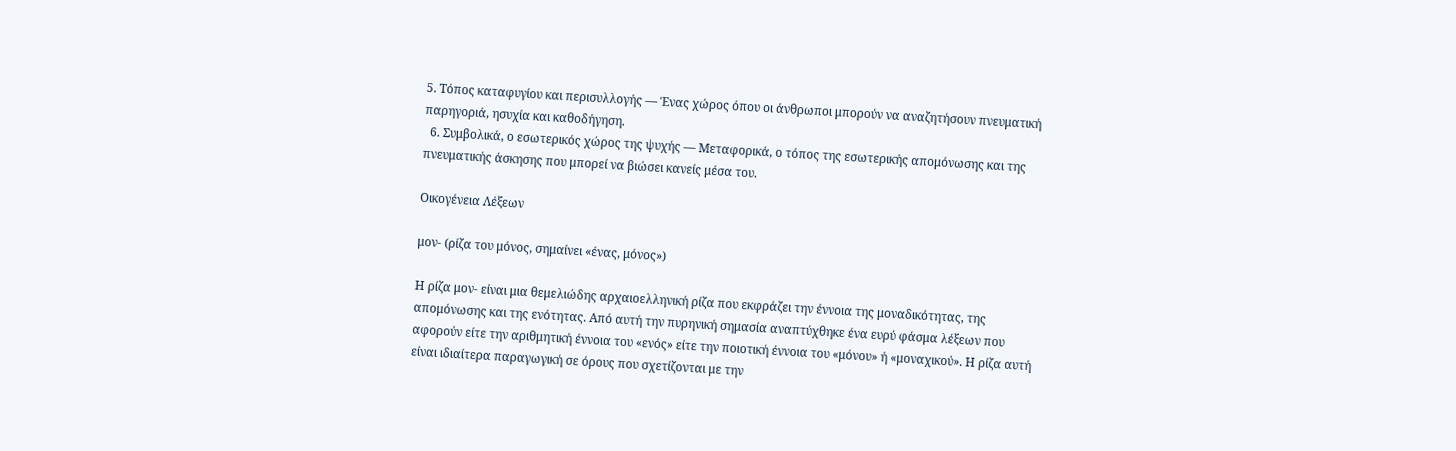5. Τόπος καταφυγίου και περισυλλογής — Ένας χώρος όπου οι άνθρωποι μπορούν να αναζητήσουν πνευματική παρηγοριά, ησυχία και καθοδήγηση.
  6. Συμβολικά, ο εσωτερικός χώρος της ψυχής — Μεταφορικά, ο τόπος της εσωτερικής απομόνωσης και της πνευματικής άσκησης που μπορεί να βιώσει κανείς μέσα του.

Οικογένεια Λέξεων

μον- (ρίζα του μόνος, σημαίνει «ένας, μόνος»)

Η ρίζα μον- είναι μια θεμελιώδης αρχαιοελληνική ρίζα που εκφράζει την έννοια της μοναδικότητας, της απομόνωσης και της ενότητας. Από αυτή την πυρηνική σημασία αναπτύχθηκε ένα ευρύ φάσμα λέξεων που αφορούν είτε την αριθμητική έννοια του «ενός» είτε την ποιοτική έννοια του «μόνου» ή «μοναχικού». Η ρίζα αυτή είναι ιδιαίτερα παραγωγική σε όρους που σχετίζονται με την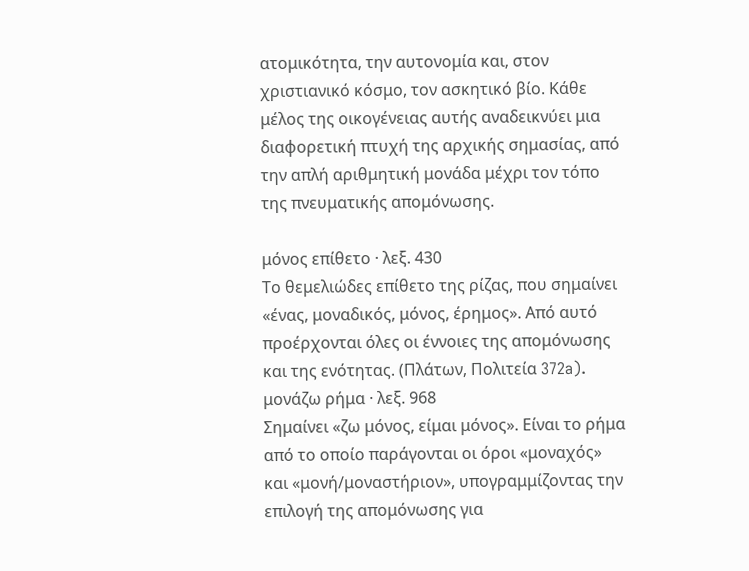ατομικότητα, την αυτονομία και, στον χριστιανικό κόσμο, τον ασκητικό βίο. Κάθε μέλος της οικογένειας αυτής αναδεικνύει μια διαφορετική πτυχή της αρχικής σημασίας, από την απλή αριθμητική μονάδα μέχρι τον τόπο της πνευματικής απομόνωσης.

μόνος επίθετο · λεξ. 430
Το θεμελιώδες επίθετο της ρίζας, που σημαίνει «ένας, μοναδικός, μόνος, έρημος». Από αυτό προέρχονται όλες οι έννοιες της απομόνωσης και της ενότητας. (Πλάτων, Πολιτεία 372a).
μονάζω ρήμα · λεξ. 968
Σημαίνει «ζω μόνος, είμαι μόνος». Είναι το ρήμα από το οποίο παράγονται οι όροι «μοναχός» και «μονή/μοναστήριον», υπογραμμίζοντας την επιλογή της απομόνωσης για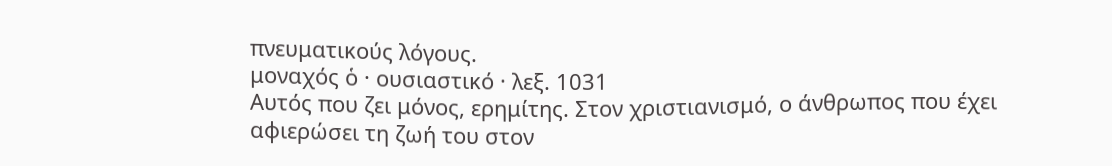πνευματικούς λόγους.
μοναχός ὁ · ουσιαστικό · λεξ. 1031
Αυτός που ζει μόνος, ερημίτης. Στον χριστιανισμό, ο άνθρωπος που έχει αφιερώσει τη ζωή του στον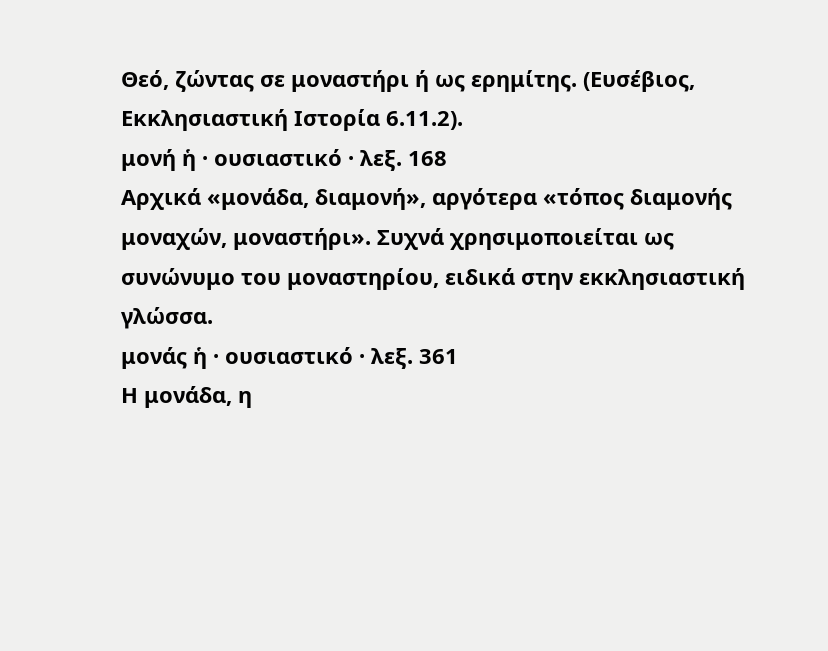Θεό, ζώντας σε μοναστήρι ή ως ερημίτης. (Ευσέβιος, Εκκλησιαστική Ιστορία 6.11.2).
μονή ἡ · ουσιαστικό · λεξ. 168
Αρχικά «μονάδα, διαμονή», αργότερα «τόπος διαμονής μοναχών, μοναστήρι». Συχνά χρησιμοποιείται ως συνώνυμο του μοναστηρίου, ειδικά στην εκκλησιαστική γλώσσα.
μονάς ἡ · ουσιαστικό · λεξ. 361
Η μονάδα, η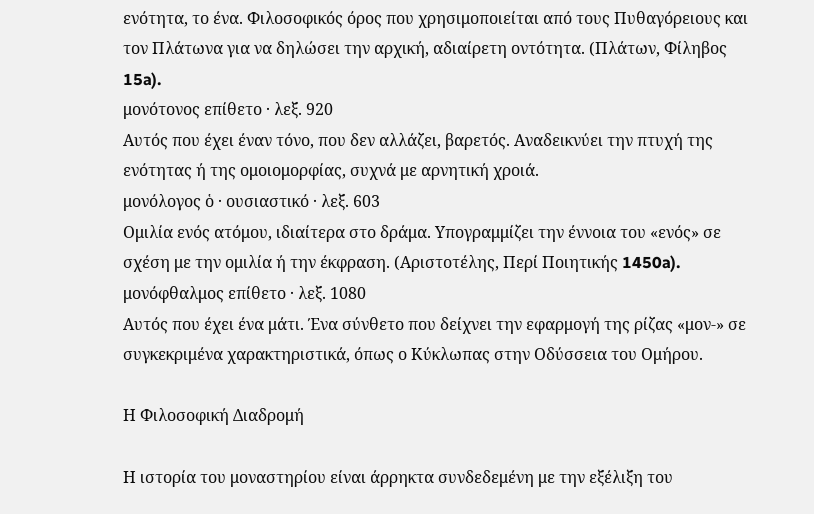ενότητα, το ένα. Φιλοσοφικός όρος που χρησιμοποιείται από τους Πυθαγόρειους και τον Πλάτωνα για να δηλώσει την αρχική, αδιαίρετη οντότητα. (Πλάτων, Φίληβος 15a).
μονότονος επίθετο · λεξ. 920
Αυτός που έχει έναν τόνο, που δεν αλλάζει, βαρετός. Αναδεικνύει την πτυχή της ενότητας ή της ομοιομορφίας, συχνά με αρνητική χροιά.
μονόλογος ὁ · ουσιαστικό · λεξ. 603
Ομιλία ενός ατόμου, ιδιαίτερα στο δράμα. Υπογραμμίζει την έννοια του «ενός» σε σχέση με την ομιλία ή την έκφραση. (Αριστοτέλης, Περί Ποιητικής 1450a).
μονόφθαλμος επίθετο · λεξ. 1080
Αυτός που έχει ένα μάτι. Ένα σύνθετο που δείχνει την εφαρμογή της ρίζας «μον-» σε συγκεκριμένα χαρακτηριστικά, όπως ο Κύκλωπας στην Οδύσσεια του Ομήρου.

Η Φιλοσοφική Διαδρομή

Η ιστορία του μοναστηρίου είναι άρρηκτα συνδεδεμένη με την εξέλιξη του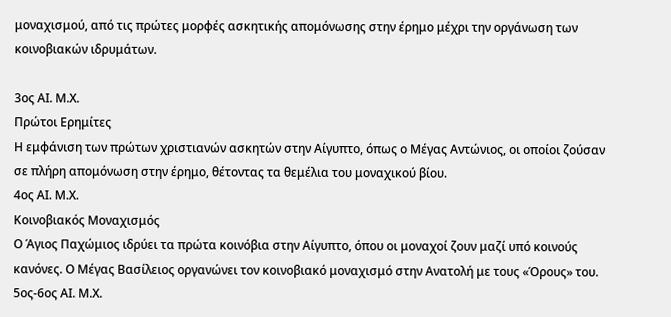μοναχισμού, από τις πρώτες μορφές ασκητικής απομόνωσης στην έρημο μέχρι την οργάνωση των κοινοβιακών ιδρυμάτων.

3ος ΑΙ. Μ.Χ.
Πρώτοι Ερημίτες
Η εμφάνιση των πρώτων χριστιανών ασκητών στην Αίγυπτο, όπως ο Μέγας Αντώνιος, οι οποίοι ζούσαν σε πλήρη απομόνωση στην έρημο, θέτοντας τα θεμέλια του μοναχικού βίου.
4ος ΑΙ. Μ.Χ.
Κοινοβιακός Μοναχισμός
Ο Άγιος Παχώμιος ιδρύει τα πρώτα κοινόβια στην Αίγυπτο, όπου οι μοναχοί ζουν μαζί υπό κοινούς κανόνες. Ο Μέγας Βασίλειος οργανώνει τον κοινοβιακό μοναχισμό στην Ανατολή με τους «Όρους» του.
5ος-6ος ΑΙ. Μ.Χ.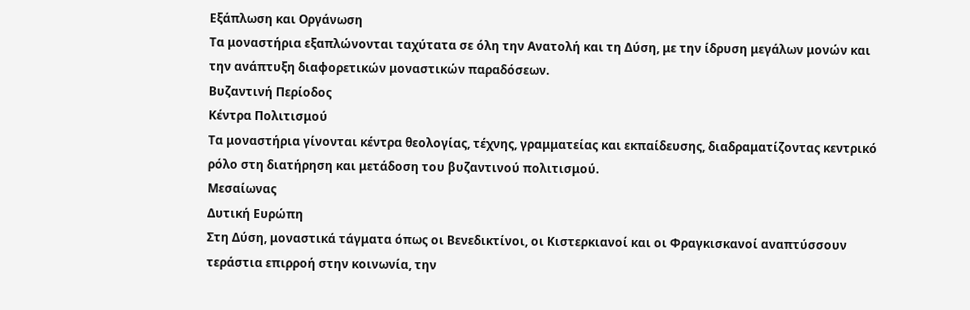Εξάπλωση και Οργάνωση
Τα μοναστήρια εξαπλώνονται ταχύτατα σε όλη την Ανατολή και τη Δύση, με την ίδρυση μεγάλων μονών και την ανάπτυξη διαφορετικών μοναστικών παραδόσεων.
Βυζαντινή Περίοδος
Κέντρα Πολιτισμού
Τα μοναστήρια γίνονται κέντρα θεολογίας, τέχνης, γραμματείας και εκπαίδευσης, διαδραματίζοντας κεντρικό ρόλο στη διατήρηση και μετάδοση του βυζαντινού πολιτισμού.
Μεσαίωνας
Δυτική Ευρώπη
Στη Δύση, μοναστικά τάγματα όπως οι Βενεδικτίνοι, οι Κιστερκιανοί και οι Φραγκισκανοί αναπτύσσουν τεράστια επιρροή στην κοινωνία, την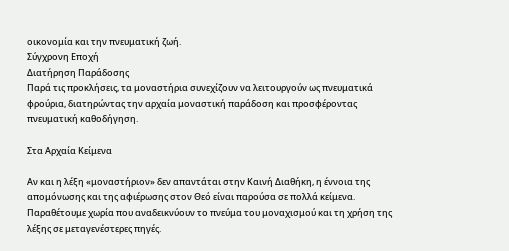οικονομία και την πνευματική ζωή.
Σύγχρονη Εποχή
Διατήρηση Παράδοσης
Παρά τις προκλήσεις, τα μοναστήρια συνεχίζουν να λειτουργούν ως πνευματικά φρούρια, διατηρώντας την αρχαία μοναστική παράδοση και προσφέροντας πνευματική καθοδήγηση.

Στα Αρχαία Κείμενα

Αν και η λέξη «μοναστήριον» δεν απαντάται στην Καινή Διαθήκη, η έννοια της απομόνωσης και της αφιέρωσης στον Θεό είναι παρούσα σε πολλά κείμενα. Παραθέτουμε χωρία που αναδεικνύουν το πνεύμα του μοναχισμού και τη χρήση της λέξης σε μεταγενέστερες πηγές.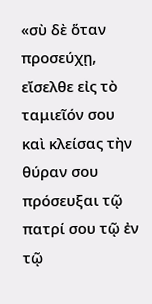«σὺ δὲ ὅταν προσεύχῃ, εἴσελθε εἰς τὸ ταμιεῖόν σου καὶ κλείσας τὴν θύραν σου πρόσευξαι τῷ πατρί σου τῷ ἐν τῷ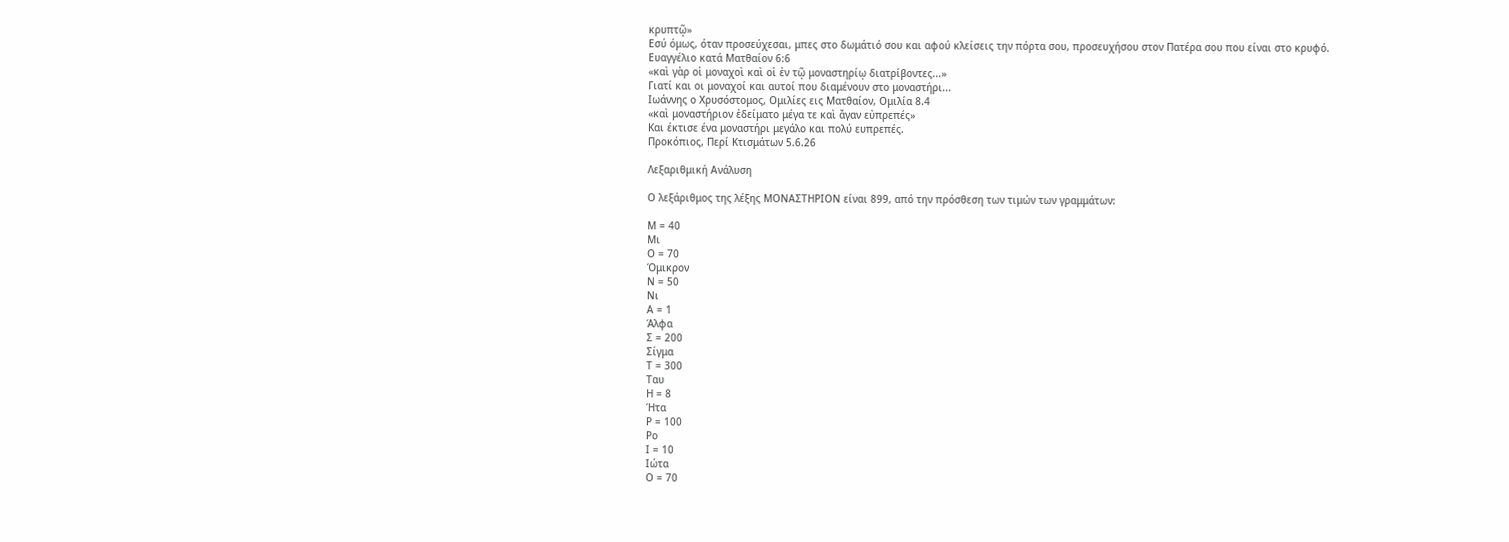κρυπτῷ»
Εσύ όμως, όταν προσεύχεσαι, μπες στο δωμάτιό σου και αφού κλείσεις την πόρτα σου, προσευχήσου στον Πατέρα σου που είναι στο κρυφό.
Ευαγγέλιο κατά Ματθαίον 6:6
«καὶ γὰρ οἱ μοναχοὶ καὶ οἱ ἐν τῷ μοναστηρίῳ διατρίβοντες...»
Γιατί και οι μοναχοί και αυτοί που διαμένουν στο μοναστήρι...
Ιωάννης ο Χρυσόστομος, Ομιλίες εις Ματθαίον, Ομιλία 8.4
«καὶ μοναστήριον ἐδείματο μέγα τε καὶ ἄγαν εὐπρεπές»
Και έκτισε ένα μοναστήρι μεγάλο και πολύ ευπρεπές.
Προκόπιος, Περί Κτισμάτων 5.6.26

Λεξαριθμική Ανάλυση

Ο λεξάριθμος της λέξης ΜΟΝΑΣΤΗΡΙΟΝ είναι 899, από την πρόσθεση των τιμών των γραμμάτων:

Μ = 40
Μι
Ο = 70
Όμικρον
Ν = 50
Νι
Α = 1
Άλφα
Σ = 200
Σίγμα
Τ = 300
Ταυ
Η = 8
Ήτα
Ρ = 100
Ρο
Ι = 10
Ιώτα
Ο = 70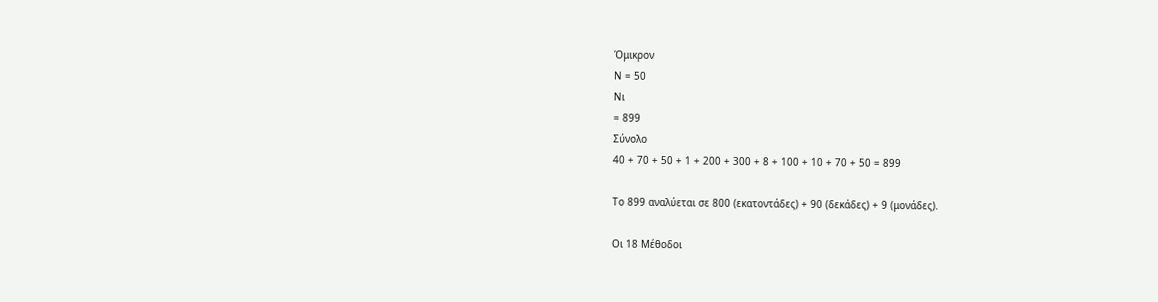Όμικρον
Ν = 50
Νι
= 899
Σύνολο
40 + 70 + 50 + 1 + 200 + 300 + 8 + 100 + 10 + 70 + 50 = 899

Το 899 αναλύεται σε 800 (εκατοντάδες) + 90 (δεκάδες) + 9 (μονάδες).

Οι 18 Μέθοδοι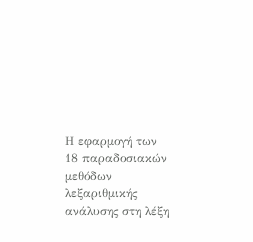Η εφαρμογή των 18 παραδοσιακών μεθόδων λεξαριθμικής ανάλυσης στη λέξη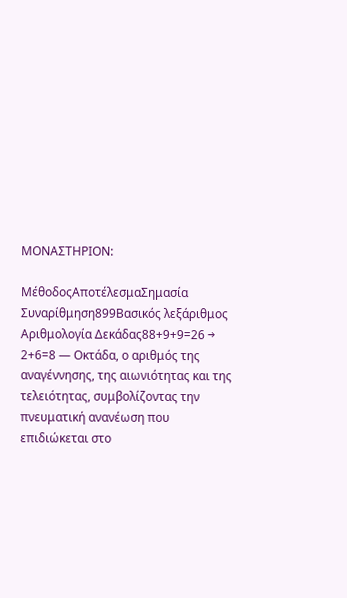ΜΟΝΑΣΤΗΡΙΟΝ:

ΜέθοδοςΑποτέλεσμαΣημασία
Συναρίθμηση899Βασικός λεξάριθμος
Αριθμολογία Δεκάδας88+9+9=26 → 2+6=8 — Οκτάδα, ο αριθμός της αναγέννησης, της αιωνιότητας και της τελειότητας, συμβολίζοντας την πνευματική ανανέωση που επιδιώκεται στο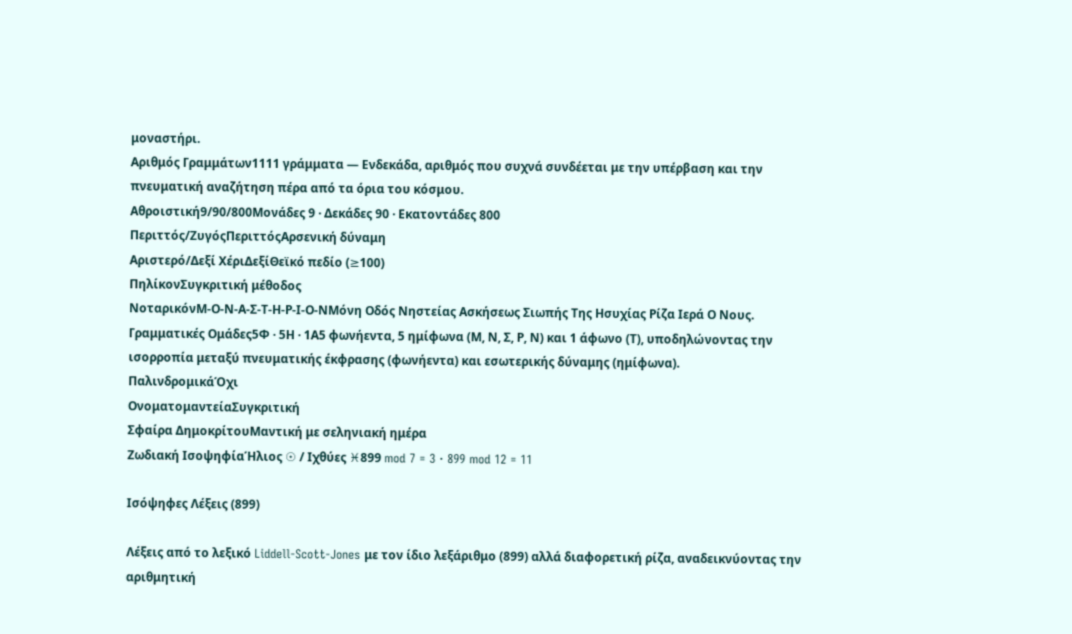μοναστήρι.
Αριθμός Γραμμάτων1111 γράμματα — Ενδεκάδα, αριθμός που συχνά συνδέεται με την υπέρβαση και την πνευματική αναζήτηση πέρα από τα όρια του κόσμου.
Αθροιστική9/90/800Μονάδες 9 · Δεκάδες 90 · Εκατοντάδες 800
Περιττός/ΖυγόςΠεριττόςΑρσενική δύναμη
Αριστερό/Δεξί ΧέριΔεξίΘεϊκό πεδίο (≥100)
ΠηλίκονΣυγκριτική μέθοδος
ΝοταρικόνΜ-Ο-Ν-Α-Σ-Τ-Η-Ρ-Ι-Ο-ΝΜόνη Οδός Νηστείας Ασκήσεως Σιωπής Της Ησυχίας Ρίζα Ιερά Ο Νους.
Γραμματικές Ομάδες5Φ · 5Η · 1Α5 φωνήεντα, 5 ημίφωνα (Μ, Ν, Σ, Ρ, Ν) και 1 άφωνο (Τ), υποδηλώνοντας την ισορροπία μεταξύ πνευματικής έκφρασης (φωνήεντα) και εσωτερικής δύναμης (ημίφωνα).
ΠαλινδρομικάΌχι
ΟνοματομαντείαΣυγκριτική
Σφαίρα ΔημοκρίτουΜαντική με σεληνιακή ημέρα
Ζωδιακή ΙσοψηφίαΉλιος ☉ / Ιχθύες ♓899 mod 7 = 3 · 899 mod 12 = 11

Ισόψηφες Λέξεις (899)

Λέξεις από το λεξικό Liddell-Scott-Jones με τον ίδιο λεξάριθμο (899) αλλά διαφορετική ρίζα, αναδεικνύοντας την αριθμητική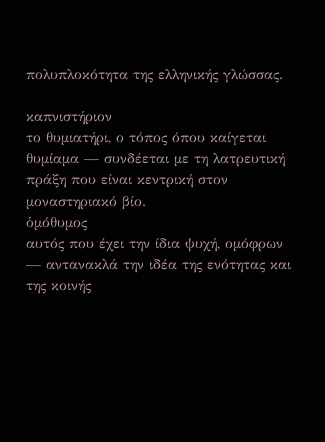πολυπλοκότητα της ελληνικής γλώσσας.

καπνιστήριον
το θυμιατήρι, ο τόπος όπου καίγεται θυμίαμα — συνδέεται με τη λατρευτική πράξη που είναι κεντρική στον μοναστηριακό βίο.
ὁμόθυμος
αυτός που έχει την ίδια ψυχή, ομόφρων — αντανακλά την ιδέα της ενότητας και της κοινής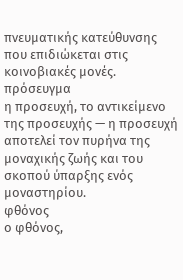πνευματικής κατεύθυνσης που επιδιώκεται στις κοινοβιακές μονές.
πρόσευγμα
η προσευχή, το αντικείμενο της προσευχής — η προσευχή αποτελεί τον πυρήνα της μοναχικής ζωής και του σκοπού ύπαρξης ενός μοναστηρίου.
φθόνος
ο φθόνος,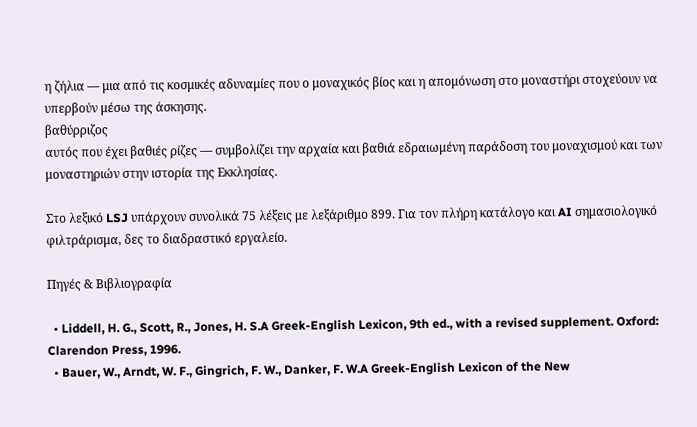η ζήλια — μια από τις κοσμικές αδυναμίες που ο μοναχικός βίος και η απομόνωση στο μοναστήρι στοχεύουν να υπερβούν μέσω της άσκησης.
βαθύρριζος
αυτός που έχει βαθιές ρίζες — συμβολίζει την αρχαία και βαθιά εδραιωμένη παράδοση του μοναχισμού και των μοναστηριών στην ιστορία της Εκκλησίας.

Στο λεξικό LSJ υπάρχουν συνολικά 75 λέξεις με λεξάριθμο 899. Για τον πλήρη κατάλογο και AI σημασιολογικό φιλτράρισμα, δες το διαδραστικό εργαλείο.

Πηγές & Βιβλιογραφία

  • Liddell, H. G., Scott, R., Jones, H. S.A Greek-English Lexicon, 9th ed., with a revised supplement. Oxford: Clarendon Press, 1996.
  • Bauer, W., Arndt, W. F., Gingrich, F. W., Danker, F. W.A Greek-English Lexicon of the New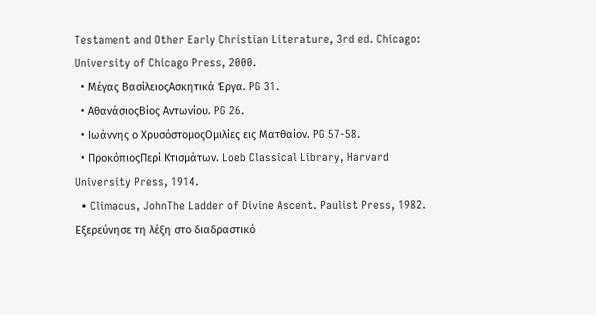Testament and Other Early Christian Literature, 3rd ed. Chicago: University of Chicago Press, 2000.
  • Μέγας ΒασίλειοςΑσκητικά Έργα. PG 31.
  • ΑθανάσιοςΒίος Αντωνίου. PG 26.
  • Ιωάννης ο ΧρυσόστομοςΟμιλίες εις Ματθαίον. PG 57-58.
  • ΠροκόπιοςΠερί Κτισμάτων. Loeb Classical Library, Harvard University Press, 1914.
  • Climacus, JohnThe Ladder of Divine Ascent. Paulist Press, 1982.
Εξερεύνησε τη λέξη στο διαδραστικό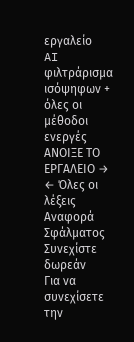εργαλείο
AI φιλτράρισμα ισόψηφων + όλες οι μέθοδοι ενεργές
ΑΝΟΙΞΕ ΤΟ ΕΡΓΑΛΕΙΟ →
← Όλες οι λέξεις
Αναφορά Σφάλματος
Συνεχίστε δωρεάν
Για να συνεχίσετε την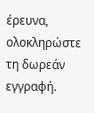έρευνα, ολοκληρώστε τη δωρεάν εγγραφή.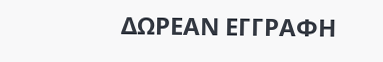ΔΩΡΕΑΝ ΕΓΓΡΑΦΗ